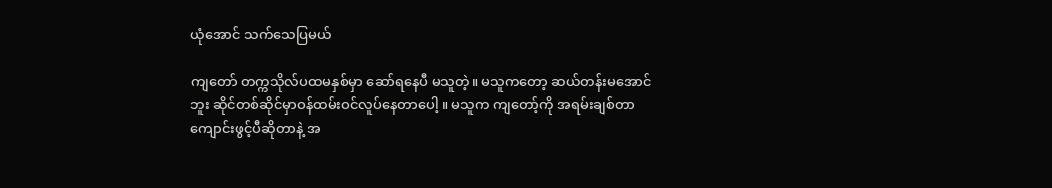ယုံအောင် သက်သေပြမယ်

ကျတော် တက္ကသိုလ်ပထမနှစ်မှာ ဆော်ရနေပီ မသူတဲ့။ မသူကတော့ ဆယ်တန်းမအောင်ဘူး ဆိုင်တစ်ဆိုင်မှာဝန်ထမ်းဝင်လူပ်နေတာပေါ့ ။ မသူက ကျတော့်ကို အရမ်းချစ်တာ ကျောင်းဖွင့်ပီဆိုတာနဲ့ အ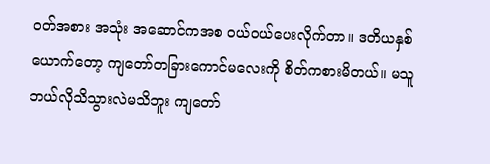ဝတ်အစား အသုံး အဆောင်ကအစ ဝယ်ဝယ်ပေးလိုက်တာ။ ဒတိယနှစ်ယောက်တော့ ကျတော်တခြားကောင်မလေးကို စိတ်ကစားမိတယ်။ မသူ ဘယ်လိုသိသွားလဲမသိဘူး ကျတော်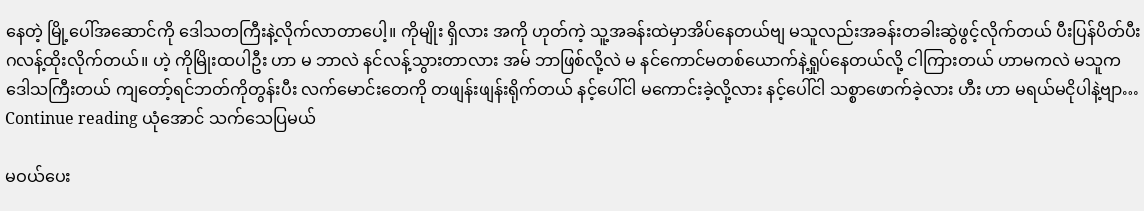နေတဲ့ မြို့ပေါ်အဆောင်ကို ဒေါသတကြီးနဲ့လိုက်လာတာပေါ့။ ကိုမျိုး ရှိလား အကို ဟုတ်ကဲ့ သူ့အခန်းထဲမှာအိပ်နေတယ်ဗျ မသူလည်းအခန်းတခါးဆွဲဖွင့်လိုက်တယ် ပီးပြန်ပိတ်ပီးဂလန့်ထိုးလိုက်တယ်။ ဟဲ့ ကိုမြိုးထပါဦး ဟာ မ ဘာလဲ နင်လန့်သွားတာလား အမ် ဘာဖြစ်လို့လဲ မ နင်ကောင်မတစ်ယောက်နဲ့ရှုပ်နေတယ်လို့ ငါကြားတယ် ဟာမကလဲ မသူက ဒေါသကြီးတယ် ကျတော့်ရင်ဘတ်ကိုတွန်းပီး လက်မောင်းတေကို တဖျန်းဖျန်းရိုက်တယ် နင့်ပေါ်ငါ မကောင်းခဲ့လို့လား နင့်ပေါ်ငါ သစ္စာဖောက်ခဲ့လား ဟီး ဟာ မရယ်မငိုပါနဲ့ဗျာ… Continue reading ယုံအောင် သက်သေပြမယ်

မဝယ်ပေး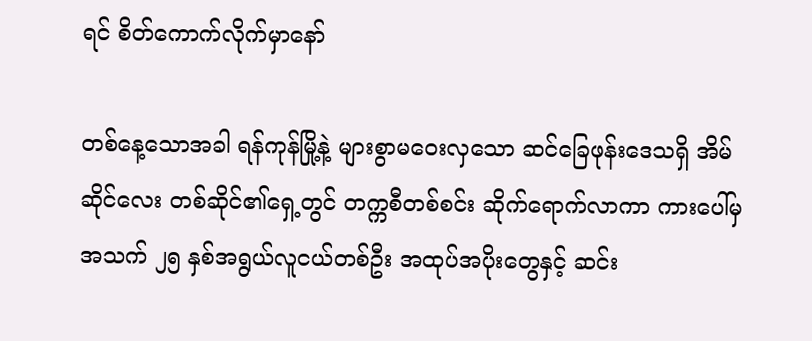ရင် စိတ်ကောက်လိုက်မှာနော်

တစ်နေ့သောအခါ ရန်ကုန်မြို့နဲ့ များစွာမဝေးလှသော ဆင်ခြေဖုန်းဒေသရှိ အိမ်ဆိုင်လေး တစ်ဆိုင်၏ရှေ့တွင် တက္ကစီတစ်စင်း ဆိုက်ရောက်လာကာ ကားပေါ်မှ အသက် ၂၅ နှစ်အရွယ်လူငယ်တစ်ဦး အထုပ်အပိုးတွေနှင့် ဆင်း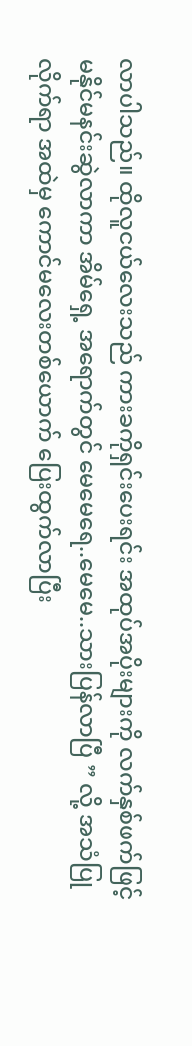လာပါသည်။ ထိုလူငယ်လေးသည် ကားခကိုရှင်းပေးရင်း အထုပ်အပိုးများကို လက်နှစ်ဖက်ဖြင့် မနိုင်မနင်းဆွဲလာကာ အိမ်ရှေ့ အရောက်တွင် မေမေရေ..မေမေ..သားပြန်လာပြီ ” လို့ အသံပြုလိုက်ရာ အထဲမှ ကောင်မလေးတစ်ယောက် ပြေးထွက်လာပြီး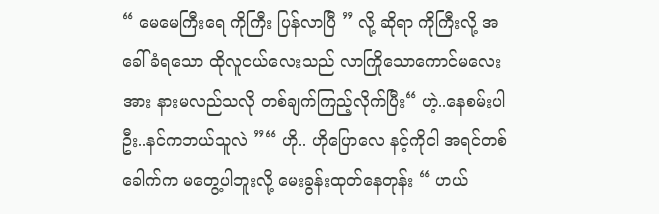“ မေမေကြီးရေ ကိုကြီး ပြန်လာပြီ ” လို့ ဆိုရာ ကိုကြီးလို့ အခေါ်ခံရသော ထိုလူငယ်လေးသည် လာကြိုသောကောင်မလေးအား နားမလည်သလို တစ်ချက်ကြည့်လိုက်ပြီး“ ဟဲ့..နေစမ်းပါဦး..နင်ကဘယ်သူလဲ ”“ ဟို.. ဟိုပြောလေ နင့်ကိုငါ အရင်တစ်ခေါက်က မတွေ့ပါဘူးလို့ မေးခွန်းထုတ်နေတုန်း “ ဟယ်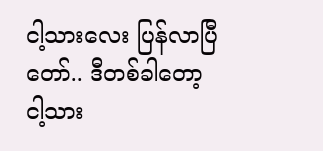ငါ့သားလေး ပြန်လာပြီတော်.. ဒီတစ်ခါတော့ ငါ့သား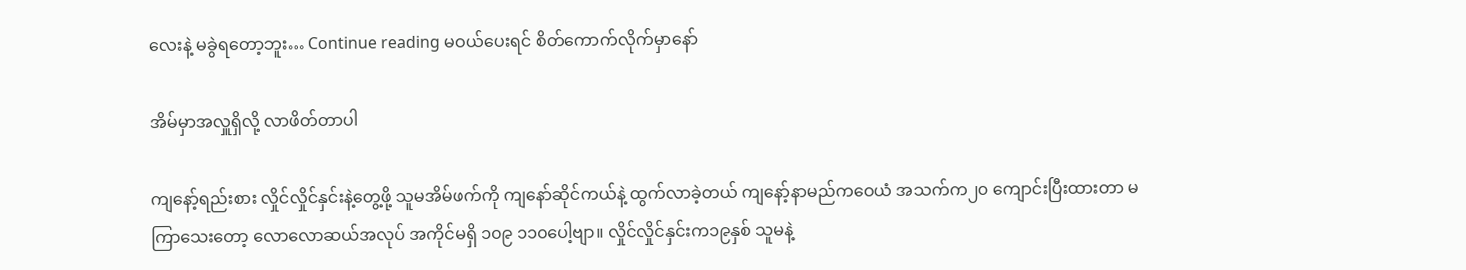လေးနဲ့ မခွဲရတော့ဘူး… Continue reading မဝယ်ပေးရင် စိတ်ကောက်လိုက်မှာနော်

အိမ်မှာအလှူရှိလို့ လာဖိတ်တာပါ

ကျနော့်ရည်းစား လှိုင်လှိုင်နှင်းနဲ့တွေ့ဖို့ သူမအိမ်ဖက်ကို ကျနော်ဆိုင်ကယ်နဲ့ ထွက်လာခဲ့တယ် ကျနော့်နာမည်ကဝေယံ အသက်က၂၀ ကျောင်းပြီးထားတာ မကြာသေးတော့ လောလောဆယ်အလုပ် အကိုင်မရှိ ၁၀၉ ၁၁၀ပေါ့ဗျာ။ လှိုင်လှိုင်နှင်းက၁၉နှစ် သူမနဲ့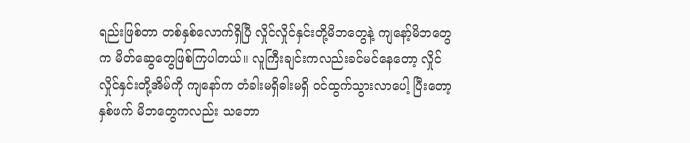ရည်းဖြစ်တာ တစ်နှစ်လောက်ရှိပြီ လှိုင်လှိုင်နှင်းတို့မိဘတွေနဲ့ ကျနော့်မိဘတွေက မိတ်ဆွေတွေဖြစ်ကြပါတယ်။ လူကြီးချင်းကလည်းခင်မင်နေတော့ လှိုင်လှိုင်နှင်းတို့အိမ်ကို ကျနော်က တံခါးမရှိဓါးမရှိ ဝင်ထွက်သွားလာပေါ့ ပြီးတော့နှစ်ဖက် မိဘတွေကလည်း သဘော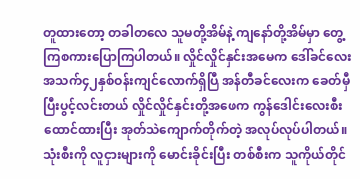တူထားတော့ တခါတလေ သူမတို့အိမ်နဲ့ ကျနော်တို့အိမ်မှာ တွေ့ကြစကားပြောကြပါတယ်။ လှိုင်လှိုင်နှင်းအမေက ဒေါ်ခင်လေး အသက်၄၂နှစ်ဝန်းကျင်လောက်ရှိပြီ အန်တီခင်လေးက ခေတ်မှီပြီးပွင့်လင်းတယ် လှိုင်လှိုင်နှင်းတို့အဖေက ကွန်ဒေါင်းလေးစီးထောင်ထားပြီး အုတ်သဲကျောက်တိုက်တဲ့ အလုပ်လုပ်ပါတယ်။ သုံးစီးကို လူငှားများကို မောင်းခိုင်းပြီး တစ်စီးက သူကိုယ်တိုင်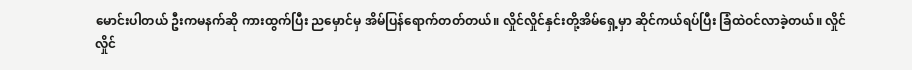မောင်းပါတယ် ဦးကမနက်ဆို ကားထွက်ပြီး ညမှောင်မှ အိမ်ပြန်ရောက်တတ်တယ်။ လှိုင်လှိုင်နှင်းတို့အိမ်ရှေ့မှာ ဆိုင်ကယ်ရပ်ပြီး ခြံထဲဝင်လာခဲ့တယ်။ လှိုင်လှိုင်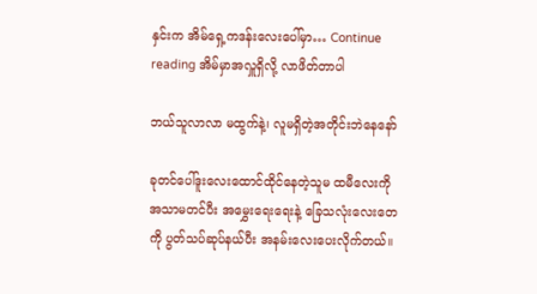နှင်းက အိမ်ရှေ့ကဒန်းလေးပေါ်မှာ… Continue reading အိမ်မှာအလှူရှိလို့ လာဖိတ်တာပါ

ဘယ်သူလာလာ မထွက်နဲ့၊ လူမရှိတဲ့အတိုင်းဘဲနေနော်

ခုတင်ပေါ်ဒူးလေးထောင်ထိုင်နေတဲ့သူမ ထမီလေးကို အသာမတင်ပီး အမွှေးရေးရေးနဲ့ ခြေသလုံးလေးတေကို ပွတ်သပ်ဆုပ်နယ်ပီး အနမ်းလေးပေးလိုက်တယ်။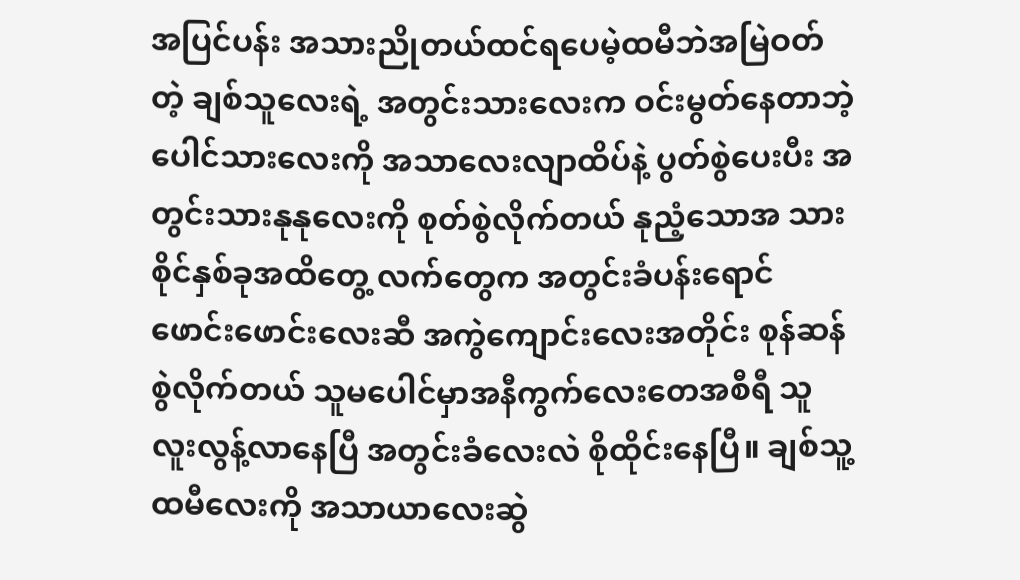အပြင်ပန်း အသားညိုတယ်ထင်ရပေမဲ့ထမီဘဲအမြဲဝတ်တဲ့ ချစ်သူလေးရဲ့ အတွင်းသားလေးက ဝင်းမွတ်နေတာဘဲ့ ပေါင်သားလေးကို အသာလေးလျာထိပ်နဲ့ ပွတ်စွဲပေးပီး အတွင်းသားနုနုလေးကို စုတ်စွဲလိုက်တယ် နုညံ့သောအ သားစိုင်နှစ်ခုအထိတွေ့ လက်တွေက အတွင်းခံပန်းရောင် ဖောင်းဖောင်းလေးဆီ အကွဲကျောင်းလေးအတိုင်း စုန်ဆန်စွဲလိုက်တယ် သူမပေါင်မှာအနီကွက်လေးတေအစီရီ သူလူးလွန့်လာနေပြီ အတွင်းခံလေးလဲ စိုထိုင်းနေပြီ။ ချစ်သူ့ထမီလေးကို အသာယာလေးဆွဲ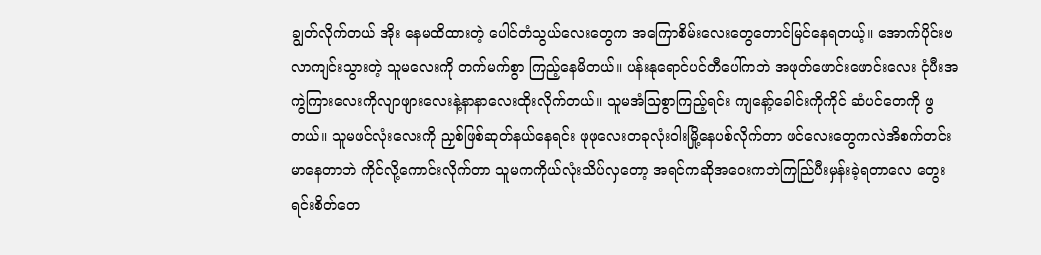ချွတ်လိုက်တယ် အိုး နေမထိထားတဲ့ ပေါင်တံသွယ်လေးတွေက အကြောစိမ်းလေးတွေတောင်မြင်နေရတယ့်။ အောက်ပိုင်းဗလာကျင်းသွားတဲ့ သူမလေးကို တက်မက်စွာ ကြည့်နေမိတယ်။ ပန်းနုရောင်ပင်တီပေါ်ကဘဲ အဖုတ်ဖောင်းဖောင်းလေး ငုံပီးအကွဲကြားလေးကိုလျာဖျားလေးနဲ့နာနာလေးထိုးလိုက်တယ်။ သူမအံသြစွာကြည့်ရင်း ကျနော့်ခေါင်းကိုကိုင် ဆံပင်တေကို ဖွတယ်။ သူမဖင်လုံးလေးကို ညှစ်ဖြစ်ဆုတ်နယ်နေရင်း ဖုဖုလေးတခုလုံးဝါးမြို့နေပစ်လိုက်တာ ဖင်လေးတွေကလဲအိစက်တင်းမာနေတာဘဲ ကိုင်လို့ကောင်းလိုက်တာ သူမကကိုယ်လုံးသိပ်လှတော့ အရင်ကဆိုအဝေးကဘဲကြည်ြပီးမှန်းခဲ့ရတာလေ တွေးရင်းစိတ်တေ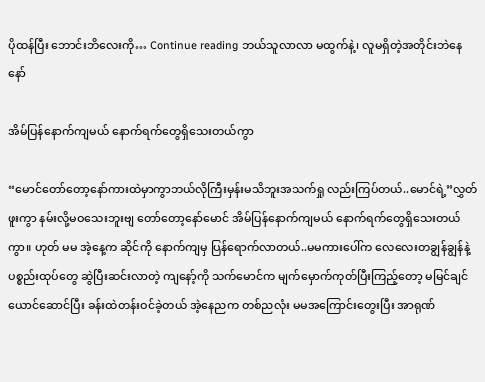ပိုထန်ပြီး ဘောင်းဘိလေးကို… Continue reading ဘယ်သူလာလာ မထွက်နဲ့၊ လူမရှိတဲ့အတိုင်းဘဲနေနော်

အိမ်ပြန်နောက်ကျမယ် နောက်ရက်တွေရှိသေးတယ်ကွာ

“မောင်တော်တော့နော်ကားထဲမှာကွာဘယ်လိုကြီးမှန်းမသိဘူးအသက်ရှု လည်းကြပ်တယ်..မောင်ရဲ့”လွှတ်ဖူးကွာ နမ်းလို့မဝသေးဘူးဗျ တော်တော့နော်မောင် အိမ်ပြန်နောက်ကျမယ် နောက်ရက်တွေရှိသေးတယ်ကွာ။ ဟုတ် မမ အဲ့နေ့က ဆိုင်ကို နောက်ကျမှ ပြန်ရောက်လာတယ်..မမကားပေါ်က လေလေးတချွန်ချွန်နဲ့ပစ္စည်းထုပ်တွေ ဆွဲပြီးဆင်းလာတဲ့ ကျနော့်ကို သက်မောင်က မျက်မှောက်ကုတ်ပြီးကြည့်တော့ မမြင်ချင်ယောင်ဆောင်ပြီး ခန်းထဲတန်းဝင်ခဲ့တယ် အဲ့နေညက တစ်ညလုံး မမအကြောင်းတွေးပြီး အာရုဏ်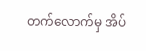တက်လောက်မှ အိပ်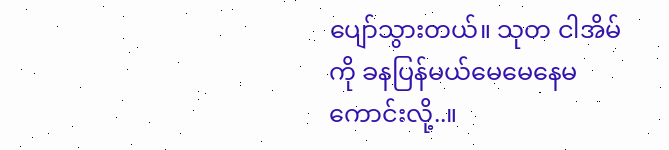ပျော်သွားတယ်။ သုတ ငါအိမ်ကို ခနပြန်မယ်မေမေနေမကောင်းလို့..။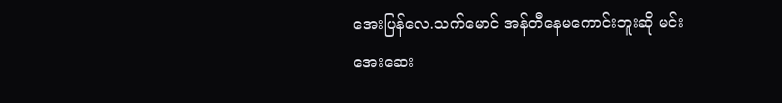အေးပြန်လေ.သက်မောင် အန်တီနေမကောင်းဘူးဆို မင်းအေးဆေး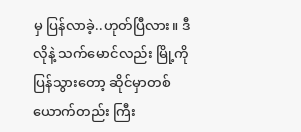မှ ပြန်လာခဲ့..ဟုတ်ပြီလား။ ဒီလိုနဲ့ သက်မောင်လည်း မြို့ကိုပြန်သွားတော့ ဆိုင်မှာတစ်ယောက်တည်း ကြီး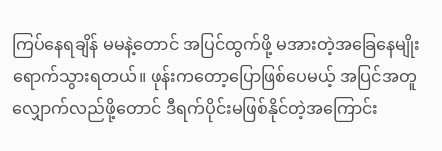ကြပ်နေရချိန် မမနဲ့တောင် အပြင်ထွက်ဖို့ မအားတဲ့အခြေနေမျိုး ရောက်သွားရတယ်။ ဖုန်းကတော့ပြောဖြစ်ပေမယ့် အပြင်အတူလျှောက်လည်ဖို့တောင် ဒီရက်ပိုင်းမဖြစ်နိုင်တဲ့အကြောင်း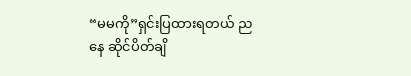“မမကို”ရှင်းပြထားရတယ် ညနေ ဆိုင်ပိတ်ချိ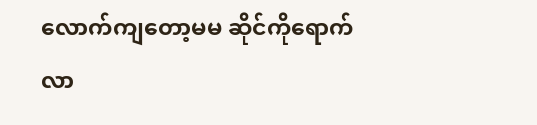လောက်ကျတော့မမ ဆိုင်ကိုရောက်လာ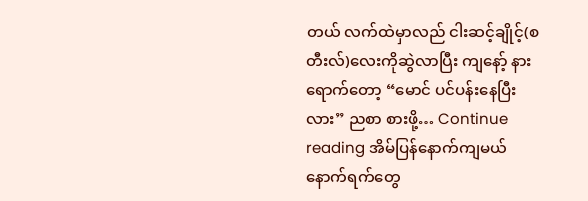တယ် လက်ထဲမှာလည် ငါးဆင့်ချိုင့်(စတီးလ်)လေးကိုဆွဲလာပြီး ကျနော့် နားရောက်တော့ “မောင် ပင်ပန်းနေပြီးလား” ညစာ စားဖို့… Continue reading အိမ်ပြန်နောက်ကျမယ် နောက်ရက်တွေ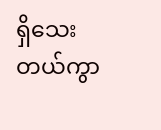ရှိသေးတယ်ကွာ